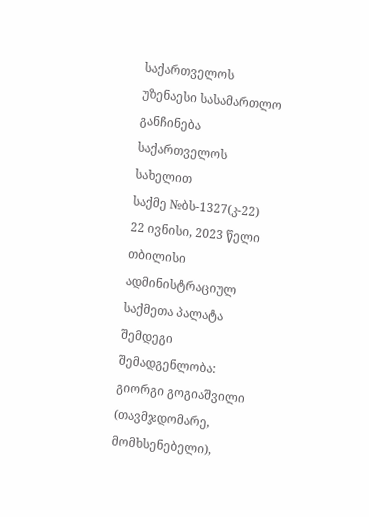საქართველოს უზენაესი სასამართლო
განჩინება
საქართველოს სახელით
საქმე №ბს-1327(კ-22) 22 ივნისი, 2023 წელი
თბილისი
ადმინისტრაციულ საქმეთა პალატა
შემდეგი შემადგენლობა:
გიორგი გოგიაშვილი (თავმჯდომარე, მომხსენებელი),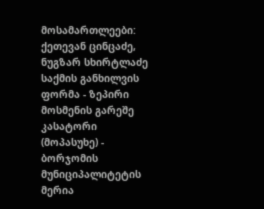მოსამართლეები: ქეთევან ცინცაძე, ნუგზარ სხირტლაძე
საქმის განხილვის ფორმა - ზეპირი მოსმენის გარეშე
კასატორი (მოპასუხე) - ბორჯომის მუნიციპალიტეტის მერია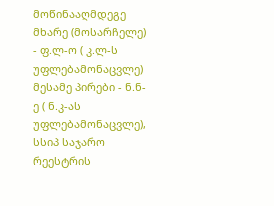მოწინააღმდეგე მხარე (მოსარჩელე) - ფ.ლ-ო ( კ.ლ-ს უფლებამონაცვლე)
მესამე პირები - ნ.ნ-ე ( ნ.კ-ას უფლებამონაცვლე), სსიპ საჯარო რეესტრის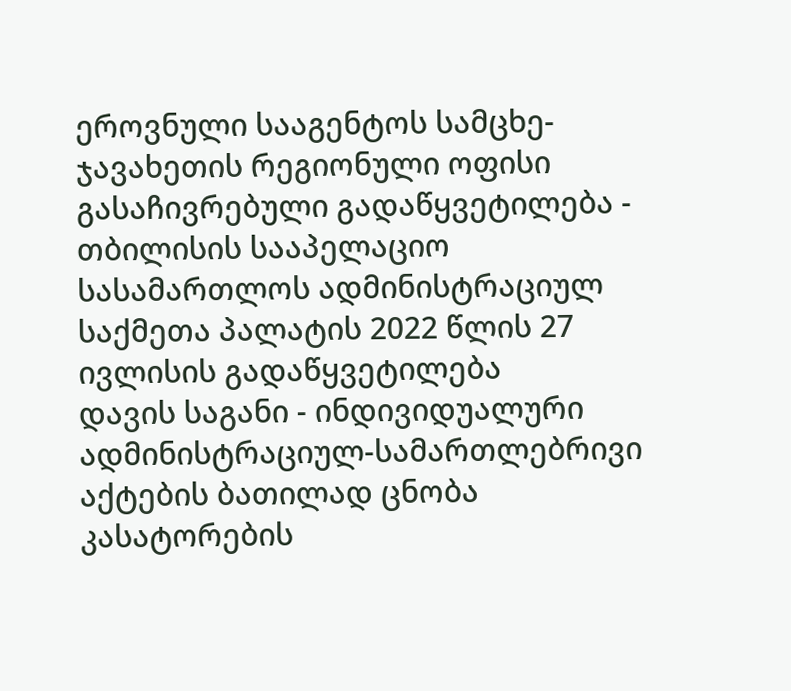ეროვნული სააგენტოს სამცხე-ჯავახეთის რეგიონული ოფისი
გასაჩივრებული გადაწყვეტილება - თბილისის სააპელაციო სასამართლოს ადმინისტრაციულ საქმეთა პალატის 2022 წლის 27 ივლისის გადაწყვეტილება
დავის საგანი - ინდივიდუალური ადმინისტრაციულ-სამართლებრივი აქტების ბათილად ცნობა
კასატორების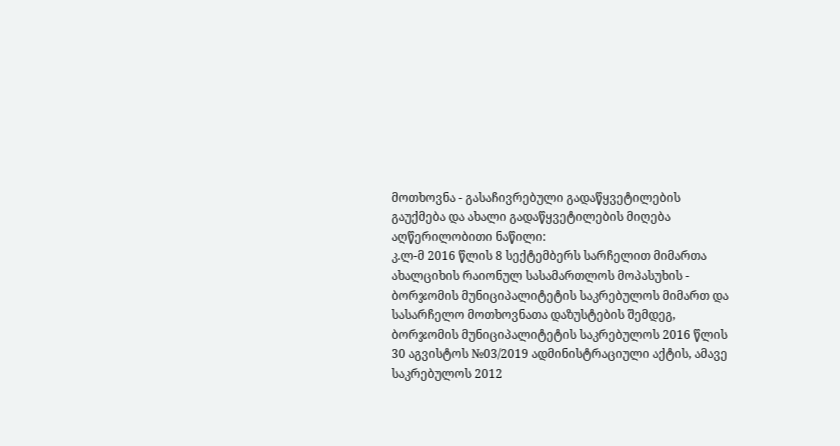მოთხოვნა - გასაჩივრებული გადაწყვეტილების გაუქმება და ახალი გადაწყვეტილების მიღება
აღწერილობითი ნაწილი:
კ.ლ-მ 2016 წლის 8 სექტემბერს სარჩელით მიმართა ახალციხის რაიონულ სასამართლოს მოპასუხის - ბორჯომის მუნიციპალიტეტის საკრებულოს მიმართ და სასარჩელო მოთხოვნათა დაზუსტების შემდეგ, ბორჯომის მუნიციპალიტეტის საკრებულოს 2016 წლის 30 აგვისტოს №03/2019 ადმინისტრაციული აქტის, ამავე საკრებულოს 2012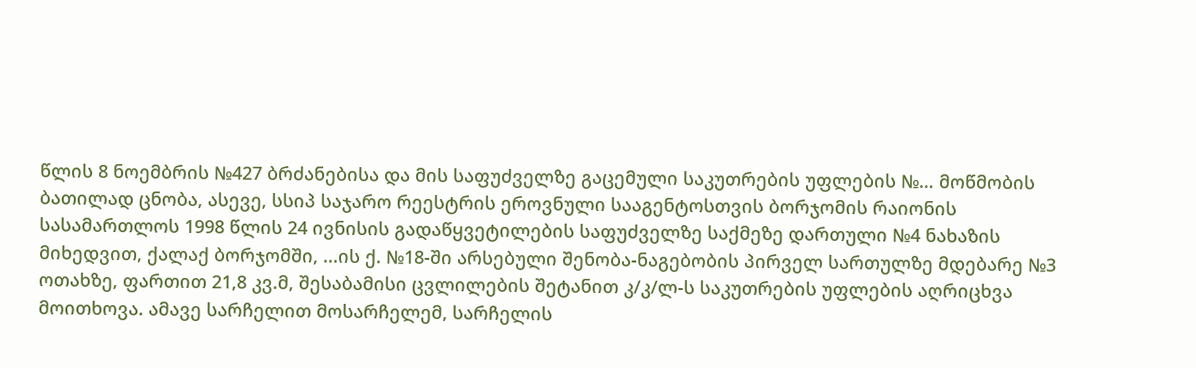წლის 8 ნოემბრის №427 ბრძანებისა და მის საფუძველზე გაცემული საკუთრების უფლების №… მოწმობის ბათილად ცნობა, ასევე, სსიპ საჯარო რეესტრის ეროვნული სააგენტოსთვის ბორჯომის რაიონის სასამართლოს 1998 წლის 24 ივნისის გადაწყვეტილების საფუძველზე საქმეზე დართული №4 ნახაზის მიხედვით, ქალაქ ბორჯომში, ...ის ქ. №18-ში არსებული შენობა-ნაგებობის პირველ სართულზე მდებარე №3 ოთახზე, ფართით 21,8 კვ.მ, შესაბამისი ცვლილების შეტანით კ/კ/ლ-ს საკუთრების უფლების აღრიცხვა მოითხოვა. ამავე სარჩელით მოსარჩელემ, სარჩელის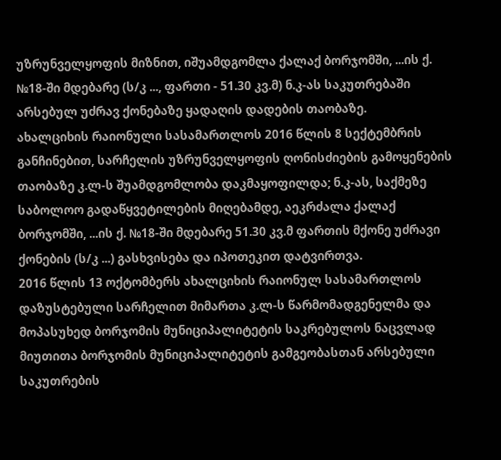უზრუნველყოფის მიზნით, იშუამდგომლა ქალაქ ბორჯომში, ...ის ქ. №18-ში მდებარე (ს/კ ..., ფართი - 51.30 კვ.მ) ნ.კ-ას საკუთრებაში არსებულ უძრავ ქონებაზე ყადაღის დადების თაობაზე.
ახალციხის რაიონული სასამართლოს 2016 წლის 8 სექტემბრის განჩინებით, სარჩელის უზრუნველყოფის ღონისძიების გამოყენების თაობაზე კ.ლ-ს შუამდგომლობა დაკმაყოფილდა; ნ.კ-ას, საქმეზე საბოლოო გადაწყვეტილების მიღებამდე, აეკრძალა ქალაქ ბორჯომში, ...ის ქ. №18-ში მდებარე 51.30 კვ.მ ფართის მქონე უძრავი ქონების (ს/კ ...) გასხვისება და იპოთეკით დატვირთვა.
2016 წლის 13 ოქტომბერს ახალციხის რაიონულ სასამართლოს დაზუსტებული სარჩელით მიმართა კ.ლ-ს წარმომადგენელმა და მოპასუხედ ბორჯომის მუნიციპალიტეტის საკრებულოს ნაცვლად მიუთითა ბორჯომის მუნიციპალიტეტის გამგეობასთან არსებული საკუთრების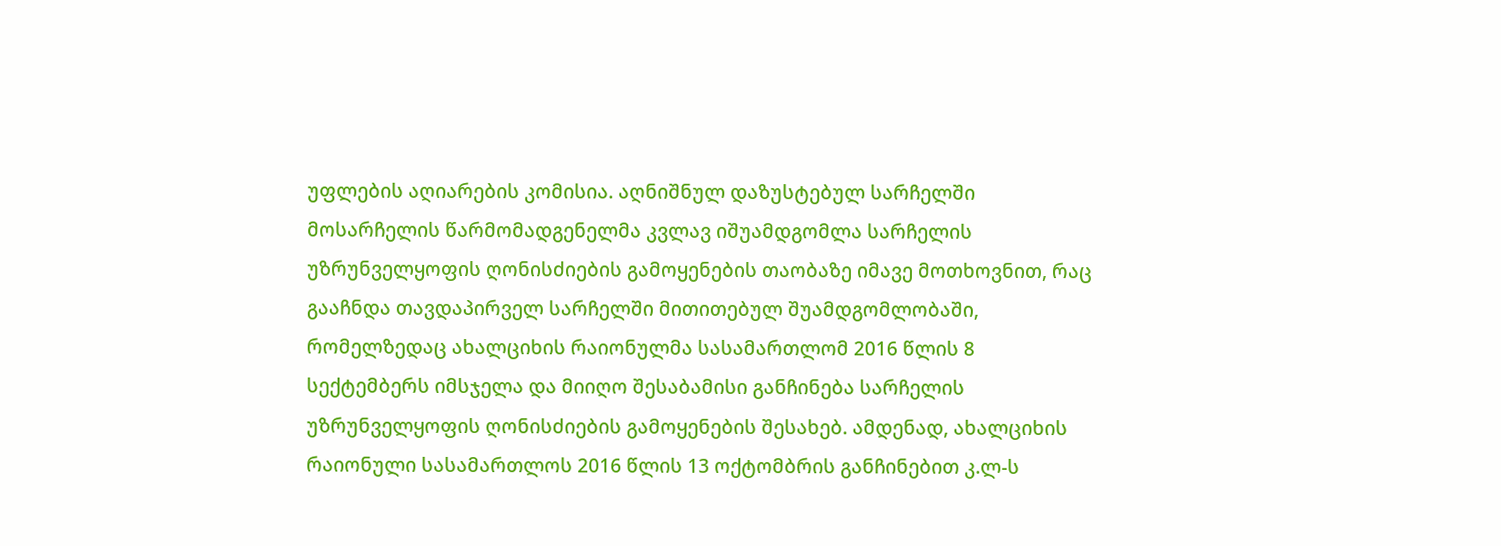უფლების აღიარების კომისია. აღნიშნულ დაზუსტებულ სარჩელში მოსარჩელის წარმომადგენელმა კვლავ იშუამდგომლა სარჩელის უზრუნველყოფის ღონისძიების გამოყენების თაობაზე იმავე მოთხოვნით, რაც გააჩნდა თავდაპირველ სარჩელში მითითებულ შუამდგომლობაში, რომელზედაც ახალციხის რაიონულმა სასამართლომ 2016 წლის 8 სექტემბერს იმსჯელა და მიიღო შესაბამისი განჩინება სარჩელის უზრუნველყოფის ღონისძიების გამოყენების შესახებ. ამდენად, ახალციხის რაიონული სასამართლოს 2016 წლის 13 ოქტომბრის განჩინებით კ.ლ-ს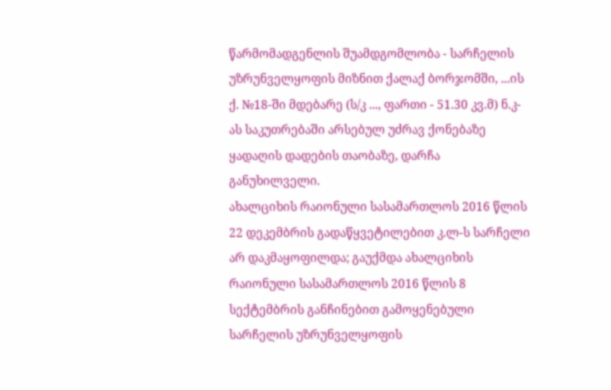წარმომადგენლის შუამდგომლობა - სარჩელის უზრუნველყოფის მიზნით ქალაქ ბორჯომში, ...ის ქ. №18-ში მდებარე (ს/კ ..., ფართი - 51.30 კვ.მ) ნ.კ-ას საკუთრებაში არსებულ უძრავ ქონებაზე ყადაღის დადების თაობაზე, დარჩა განუხილველი.
ახალციხის რაიონული სასამართლოს 2016 წლის 22 დეკემბრის გადაწყვეტილებით კ.ლ-ს სარჩელი არ დაკმაყოფილდა; გაუქმდა ახალციხის რაიონული სასამართლოს 2016 წლის 8 სექტემბრის განჩინებით გამოყენებული სარჩელის უზრუნველყოფის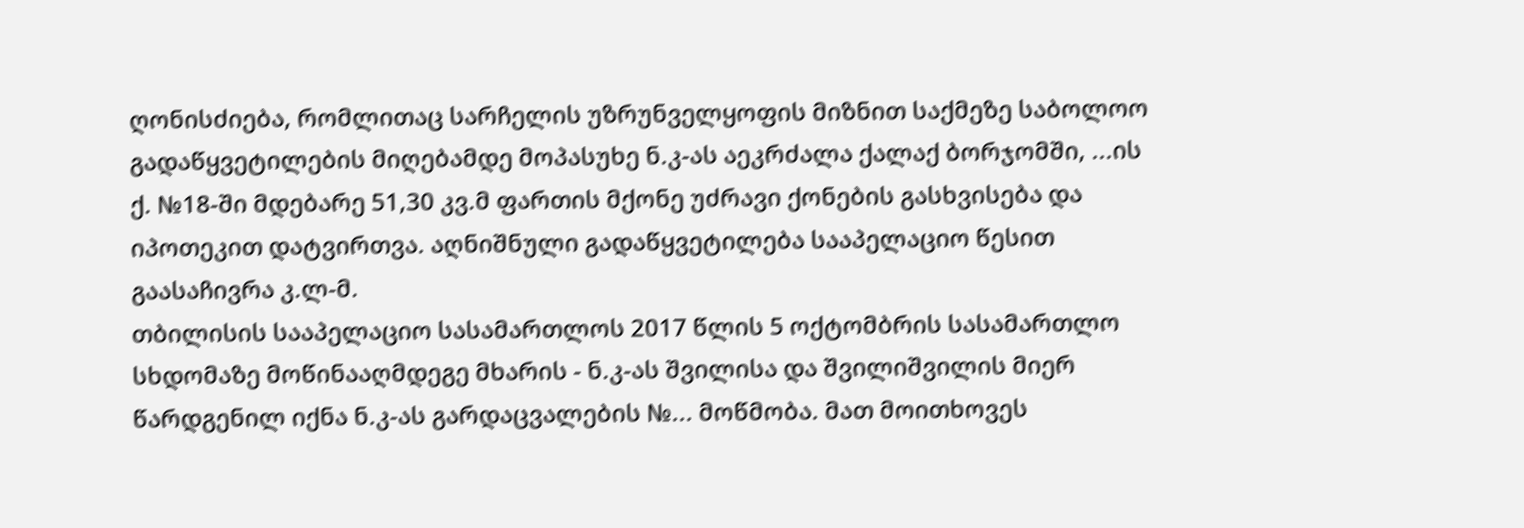ღონისძიება, რომლითაც სარჩელის უზრუნველყოფის მიზნით საქმეზე საბოლოო გადაწყვეტილების მიღებამდე მოპასუხე ნ.კ-ას აეკრძალა ქალაქ ბორჯომში, ...ის ქ. №18-ში მდებარე 51,30 კვ.მ ფართის მქონე უძრავი ქონების გასხვისება და იპოთეკით დატვირთვა. აღნიშნული გადაწყვეტილება სააპელაციო წესით გაასაჩივრა კ.ლ-მ.
თბილისის სააპელაციო სასამართლოს 2017 წლის 5 ოქტომბრის სასამართლო სხდომაზე მოწინააღმდეგე მხარის - ნ.კ-ას შვილისა და შვილიშვილის მიერ წარდგენილ იქნა ნ.კ-ას გარდაცვალების №... მოწმობა. მათ მოითხოვეს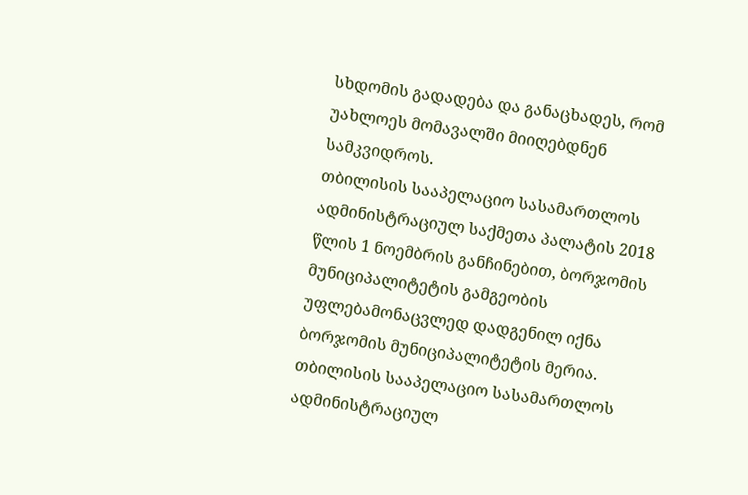სხდომის გადადება და განაცხადეს, რომ უახლოეს მომავალში მიიღებდნენ სამკვიდროს.
თბილისის სააპელაციო სასამართლოს ადმინისტრაციულ საქმეთა პალატის 2018 წლის 1 ნოემბრის განჩინებით, ბორჯომის მუნიციპალიტეტის გამგეობის უფლებამონაცვლედ დადგენილ იქნა ბორჯომის მუნიციპალიტეტის მერია.
თბილისის სააპელაციო სასამართლოს ადმინისტრაციულ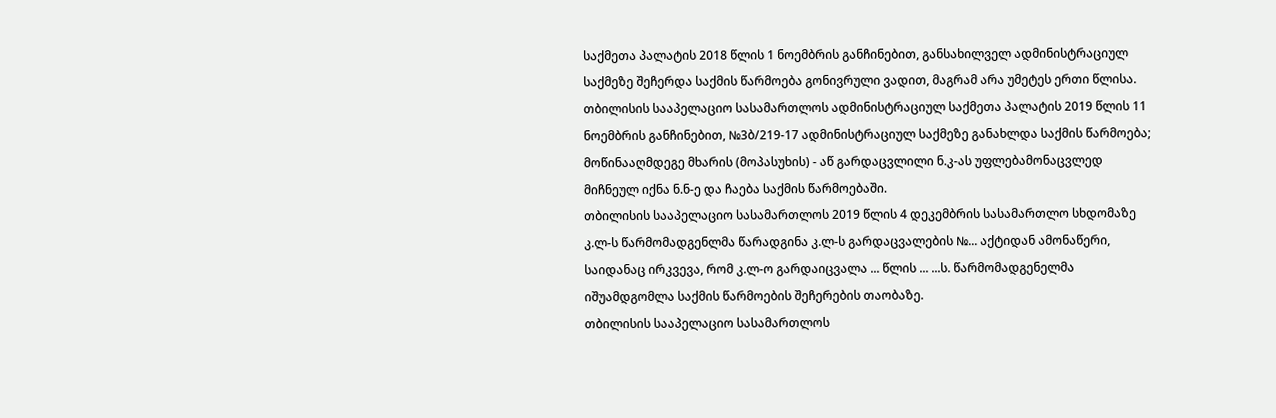საქმეთა პალატის 2018 წლის 1 ნოემბრის განჩინებით, განსახილველ ადმინისტრაციულ საქმეზე შეჩერდა საქმის წარმოება გონივრული ვადით, მაგრამ არა უმეტეს ერთი წლისა.
თბილისის სააპელაციო სასამართლოს ადმინისტრაციულ საქმეთა პალატის 2019 წლის 11 ნოემბრის განჩინებით, №3ბ/219-17 ადმინისტრაციულ საქმეზე განახლდა საქმის წარმოება; მოწინააღმდეგე მხარის (მოპასუხის) - აწ გარდაცვლილი ნ.კ-ას უფლებამონაცვლედ მიჩნეულ იქნა ნ.ნ-ე და ჩაება საქმის წარმოებაში.
თბილისის სააპელაციო სასამართლოს 2019 წლის 4 დეკემბრის სასამართლო სხდომაზე კ.ლ-ს წარმომადგენლმა წარადგინა კ.ლ-ს გარდაცვალების №... აქტიდან ამონაწერი, საიდანაც ირკვევა, რომ კ.ლ-ო გარდაიცვალა ... წლის ... ...ს. წარმომადგენელმა იშუამდგომლა საქმის წარმოების შეჩერების თაობაზე.
თბილისის სააპელაციო სასამართლოს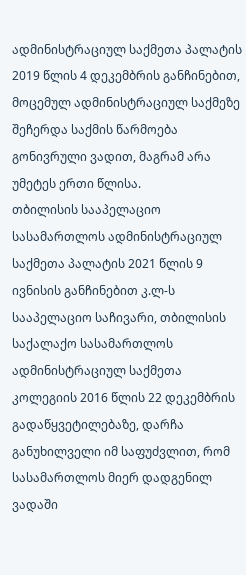ადმინისტრაციულ საქმეთა პალატის 2019 წლის 4 დეკემბრის განჩინებით, მოცემულ ადმინისტრაციულ საქმეზე შეჩერდა საქმის წარმოება გონივრული ვადით, მაგრამ არა უმეტეს ერთი წლისა.
თბილისის სააპელაციო სასამართლოს ადმინისტრაციულ საქმეთა პალატის 2021 წლის 9 ივნისის განჩინებით კ.ლ-ს სააპელაციო საჩივარი, თბილისის საქალაქო სასამართლოს ადმინისტრაციულ საქმეთა კოლეგიის 2016 წლის 22 დეკემბრის გადაწყვეტილებაზე, დარჩა განუხილველი იმ საფუძვლით, რომ სასამართლოს მიერ დადგენილ ვადაში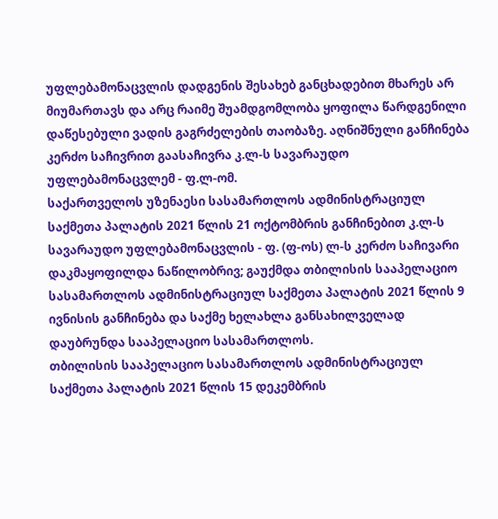უფლებამონაცვლის დადგენის შესახებ განცხადებით მხარეს არ მიუმართავს და არც რაიმე შუამდგომლობა ყოფილა წარდგენილი დაწესებული ვადის გაგრძელების თაობაზე. აღნიშნული განჩინება კერძო საჩივრით გაასაჩივრა კ.ლ-ს სავარაუდო უფლებამონაცვლემ - ფ.ლ-ომ.
საქართველოს უზენაესი სასამართლოს ადმინისტრაციულ საქმეთა პალატის 2021 წლის 21 ოქტომბრის განჩინებით კ.ლ-ს სავარაუდო უფლებამონაცვლის - ფ. (ფ-ოს) ლ-ს კერძო საჩივარი დაკმაყოფილდა ნაწილობრივ; გაუქმდა თბილისის სააპელაციო სასამართლოს ადმინისტრაციულ საქმეთა პალატის 2021 წლის 9 ივნისის განჩინება და საქმე ხელახლა განსახილველად დაუბრუნდა სააპელაციო სასამართლოს.
თბილისის სააპელაციო სასამართლოს ადმინისტრაციულ საქმეთა პალატის 2021 წლის 15 დეკემბრის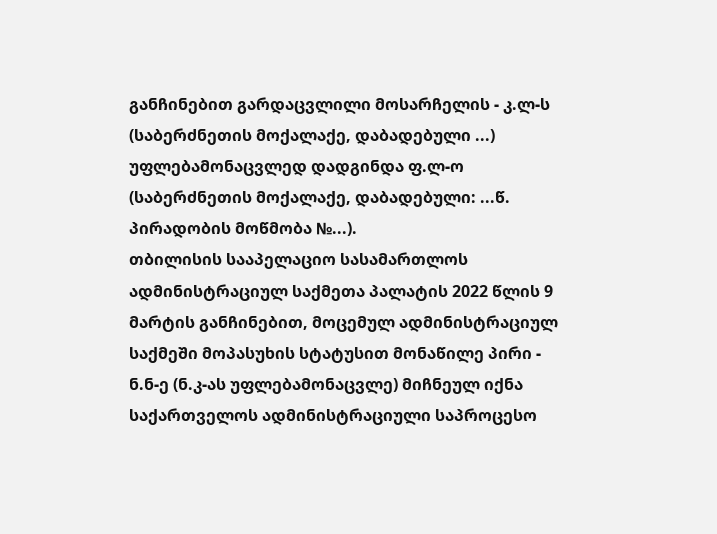განჩინებით გარდაცვლილი მოსარჩელის - კ.ლ-ს (საბერძნეთის მოქალაქე, დაბადებული ...) უფლებამონაცვლედ დადგინდა ფ.ლ-ო (საბერძნეთის მოქალაქე, დაბადებული: ...წ. პირადობის მოწმობა №...).
თბილისის სააპელაციო სასამართლოს ადმინისტრაციულ საქმეთა პალატის 2022 წლის 9 მარტის განჩინებით, მოცემულ ადმინისტრაციულ საქმეში მოპასუხის სტატუსით მონაწილე პირი - ნ.ნ-ე (ნ.კ-ას უფლებამონაცვლე) მიჩნეულ იქნა საქართველოს ადმინისტრაციული საპროცესო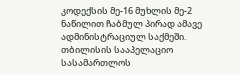კოდექსის მე-16 მუხლის მე-2 ნაწილით ჩაბმულ პირად ამავე ადმინისტრაციულ საქმეში.
თბილისის სააპელაციო სასამართლოს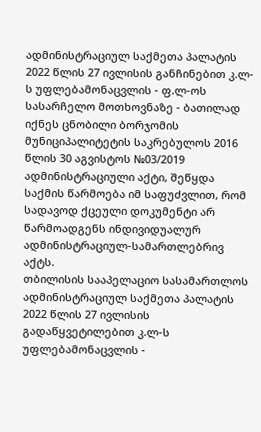ადმინისტრაციულ საქმეთა პალატის 2022 წლის 27 ივლისის განჩინებით კ.ლ-ს უფლებამონაცვლის - ფ.ლ-ოს სასარჩელო მოთხოვნაზე - ბათილად იქნეს ცნობილი ბორჯომის მუნიციპალიტეტის საკრებულოს 2016 წლის 30 აგვისტოს №03/2019 ადმინისტრაციული აქტი, შეწყდა საქმის წარმოება იმ საფუძვლით, რომ სადავოდ ქცეული დოკუმენტი არ წარმოადგენს ინდივიდუალურ ადმინისტრაციულ-სამართლებრივ აქტს.
თბილისის სააპელაციო სასამართლოს ადმინისტრაციულ საქმეთა პალატის 2022 წლის 27 ივლისის გადაწყვეტილებით კ.ლ-ს უფლებამონაცვლის -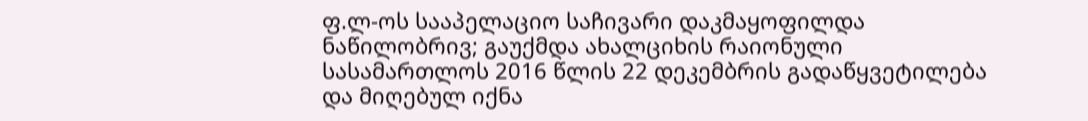ფ.ლ-ოს სააპელაციო საჩივარი დაკმაყოფილდა ნაწილობრივ; გაუქმდა ახალციხის რაიონული სასამართლოს 2016 წლის 22 დეკემბრის გადაწყვეტილება და მიღებულ იქნა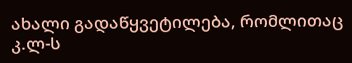ახალი გადაწყვეტილება, რომლითაც კ.ლ-ს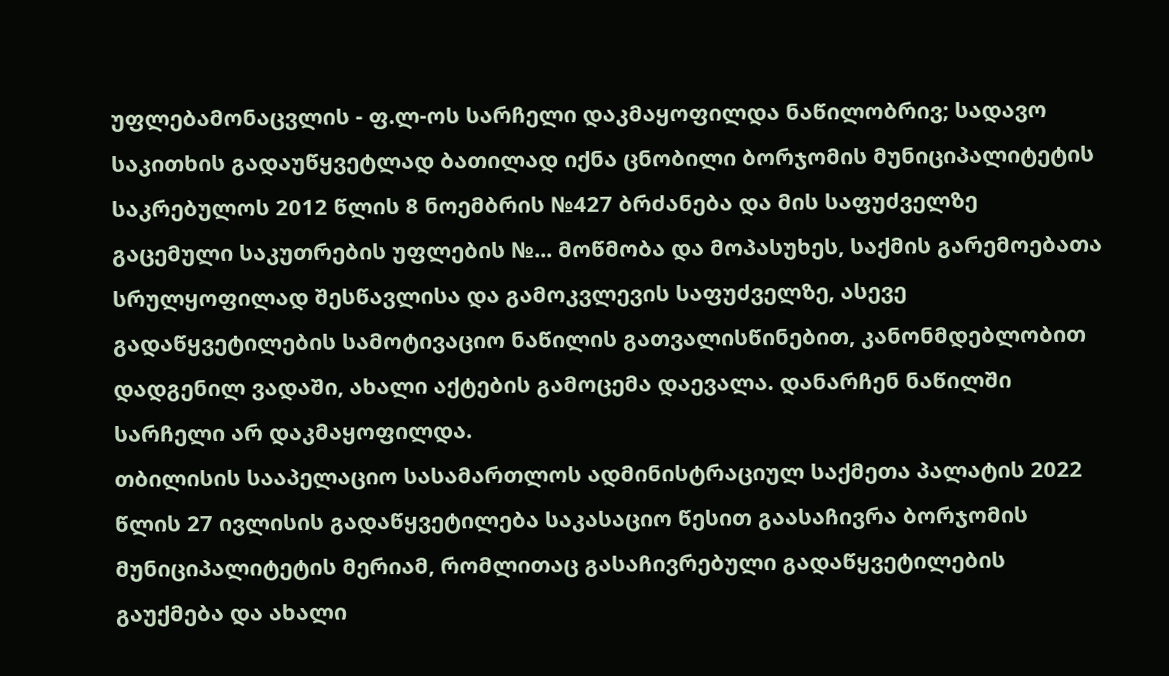უფლებამონაცვლის - ფ.ლ-ოს სარჩელი დაკმაყოფილდა ნაწილობრივ; სადავო საკითხის გადაუწყვეტლად ბათილად იქნა ცნობილი ბორჯომის მუნიციპალიტეტის საკრებულოს 2012 წლის 8 ნოემბრის №427 ბრძანება და მის საფუძველზე გაცემული საკუთრების უფლების №... მოწმობა და მოპასუხეს, საქმის გარემოებათა სრულყოფილად შესწავლისა და გამოკვლევის საფუძველზე, ასევე გადაწყვეტილების სამოტივაციო ნაწილის გათვალისწინებით, კანონმდებლობით დადგენილ ვადაში, ახალი აქტების გამოცემა დაევალა. დანარჩენ ნაწილში სარჩელი არ დაკმაყოფილდა.
თბილისის სააპელაციო სასამართლოს ადმინისტრაციულ საქმეთა პალატის 2022 წლის 27 ივლისის გადაწყვეტილება საკასაციო წესით გაასაჩივრა ბორჯომის მუნიციპალიტეტის მერიამ, რომლითაც გასაჩივრებული გადაწყვეტილების გაუქმება და ახალი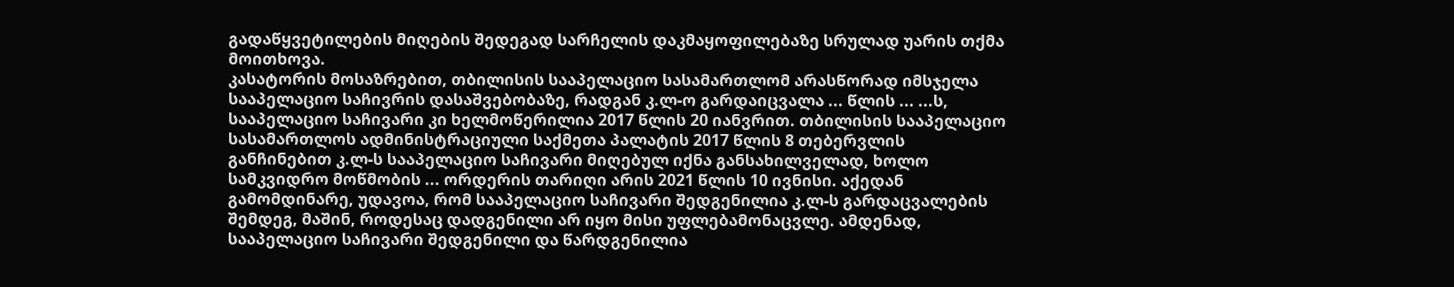გადაწყვეტილების მიღების შედეგად სარჩელის დაკმაყოფილებაზე სრულად უარის თქმა მოითხოვა.
კასატორის მოსაზრებით, თბილისის სააპელაციო სასამართლომ არასწორად იმსჯელა სააპელაციო საჩივრის დასაშვებობაზე, რადგან კ.ლ-ო გარდაიცვალა ... წლის ... ...ს, სააპელაციო საჩივარი კი ხელმოწერილია 2017 წლის 20 იანვრით. თბილისის სააპელაციო სასამართლოს ადმინისტრაციული საქმეთა პალატის 2017 წლის 8 თებერვლის განჩინებით კ.ლ-ს სააპელაციო საჩივარი მიღებულ იქნა განსახილველად, ხოლო სამკვიდრო მოწმობის ... ორდერის თარიღი არის 2021 წლის 10 ივნისი. აქედან გამომდინარე, უდავოა, რომ სააპელაციო საჩივარი შედგენილია კ.ლ-ს გარდაცვალების შემდეგ, მაშინ, როდესაც დადგენილი არ იყო მისი უფლებამონაცვლე. ამდენად, სააპელაციო საჩივარი შედგენილი და წარდგენილია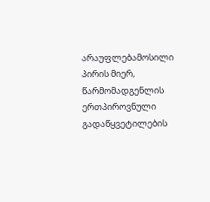არაუფლებამოსილი პირის მიერ, წარმომადგენლის ერთპიროვნული გადაწყვეტილების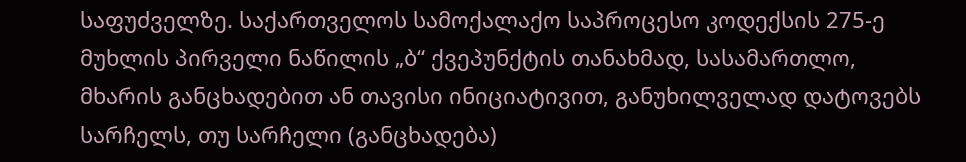საფუძველზე. საქართველოს სამოქალაქო საპროცესო კოდექსის 275-ე მუხლის პირველი ნაწილის „ბ“ ქვეპუნქტის თანახმად, სასამართლო, მხარის განცხადებით ან თავისი ინიციატივით, განუხილველად დატოვებს სარჩელს, თუ სარჩელი (განცხადება)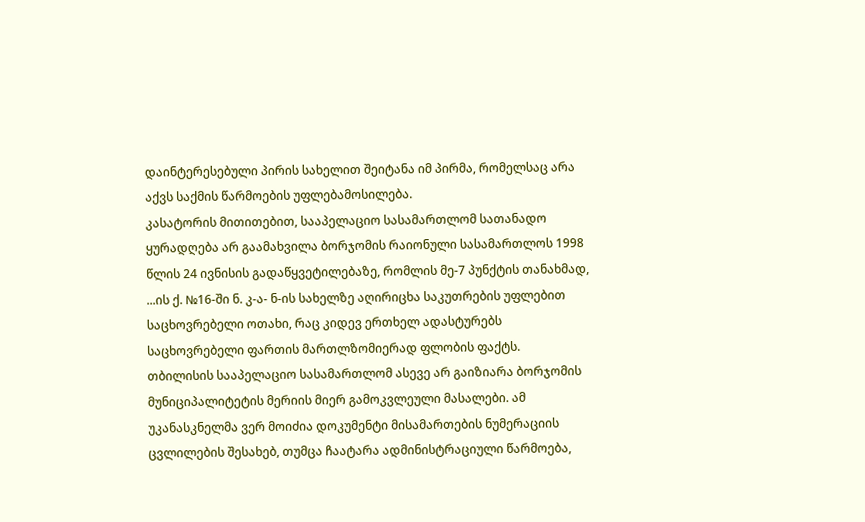დაინტერესებული პირის სახელით შეიტანა იმ პირმა, რომელსაც არა აქვს საქმის წარმოების უფლებამოსილება.
კასატორის მითითებით, სააპელაციო სასამართლომ სათანადო ყურადღება არ გაამახვილა ბორჯომის რაიონული სასამართლოს 1998 წლის 24 ივნისის გადაწყვეტილებაზე, რომლის მე-7 პუნქტის თანახმად, ...ის ქ. №16-ში ნ. კ-ა- ნ-ის სახელზე აღირიცხა საკუთრების უფლებით საცხოვრებელი ოთახი, რაც კიდევ ერთხელ ადასტურებს საცხოვრებელი ფართის მართლზომიერად ფლობის ფაქტს.
თბილისის სააპელაციო სასამართლომ ასევე არ გაიზიარა ბორჯომის მუნიციპალიტეტის მერიის მიერ გამოკვლეული მასალები. ამ უკანასკნელმა ვერ მოიძია დოკუმენტი მისამართების ნუმერაციის ცვლილების შესახებ, თუმცა ჩაატარა ადმინისტრაციული წარმოება,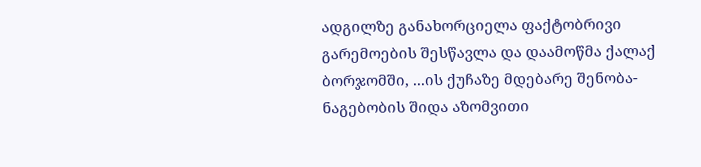ადგილზე განახორციელა ფაქტობრივი გარემოების შესწავლა და დაამოწმა ქალაქ ბორჯომში, ...ის ქუჩაზე მდებარე შენობა-ნაგებობის შიდა აზომვითი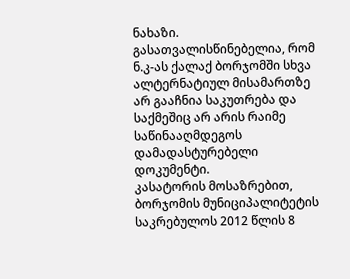ნახაზი. გასათვალისწინებელია, რომ ნ.კ-ას ქალაქ ბორჯომში სხვა ალტერნატიულ მისამართზე არ გააჩნია საკუთრება და საქმეშიც არ არის რაიმე საწინააღმდეგოს დამადასტურებელი დოკუმენტი.
კასატორის მოსაზრებით, ბორჯომის მუნიციპალიტეტის საკრებულოს 2012 წლის 8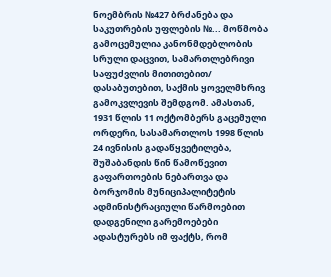ნოემბრის №427 ბრძანება და საკუთრების უფლების №... მოწმობა გამოცემულია კანონმდებლობის სრული დაცვით, სამართლებრივი საფუძვლის მითითებით/ დასაბუთებით, საქმის ყოველმხრივ გამოკვლევის შემდგომ. ამასთან, 1931 წლის 11 ოქტომბერს გაცემული ორდერი, სასამართლოს 1998 წლის 24 ივნისის გადაწყვეტილება, შუშაბანდის წინ წამოწევით გაფართოების ნებართვა და ბორჯომის მუნიციპალიტეტის ადმინისტრაციული წარმოებით დადგენილი გარემოებები ადასტურებს იმ ფაქტს, რომ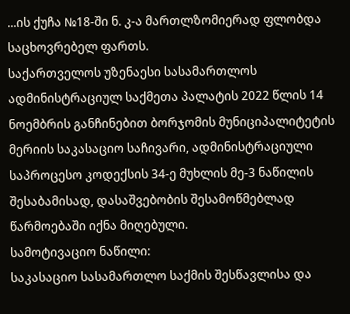...ის ქუჩა №18-ში ნ. კ-ა მართლზომიერად ფლობდა საცხოვრებელ ფართს.
საქართველოს უზენაესი სასამართლოს ადმინისტრაციულ საქმეთა პალატის 2022 წლის 14 ნოემბრის განჩინებით ბორჯომის მუნიციპალიტეტის მერიის საკასაციო საჩივარი, ადმინისტრაციული საპროცესო კოდექსის 34-ე მუხლის მე-3 ნაწილის შესაბამისად, დასაშვებობის შესამოწმებლად წარმოებაში იქნა მიღებული.
სამოტივაციო ნაწილი:
საკასაციო სასამართლო საქმის შესწავლისა და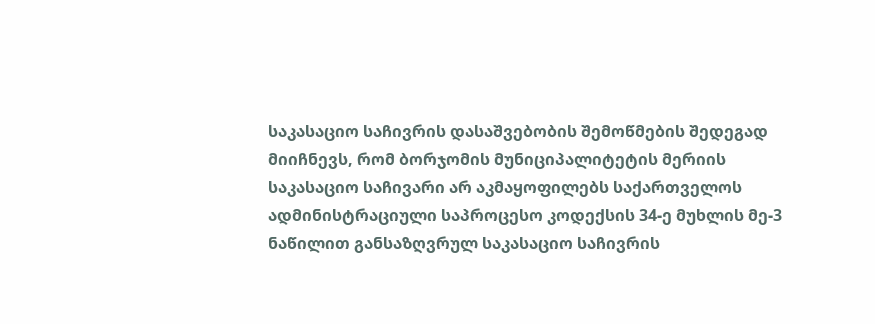საკასაციო საჩივრის დასაშვებობის შემოწმების შედეგად მიიჩნევს, რომ ბორჯომის მუნიციპალიტეტის მერიის საკასაციო საჩივარი არ აკმაყოფილებს საქართველოს ადმინისტრაციული საპროცესო კოდექსის 34-ე მუხლის მე-3 ნაწილით განსაზღვრულ საკასაციო საჩივრის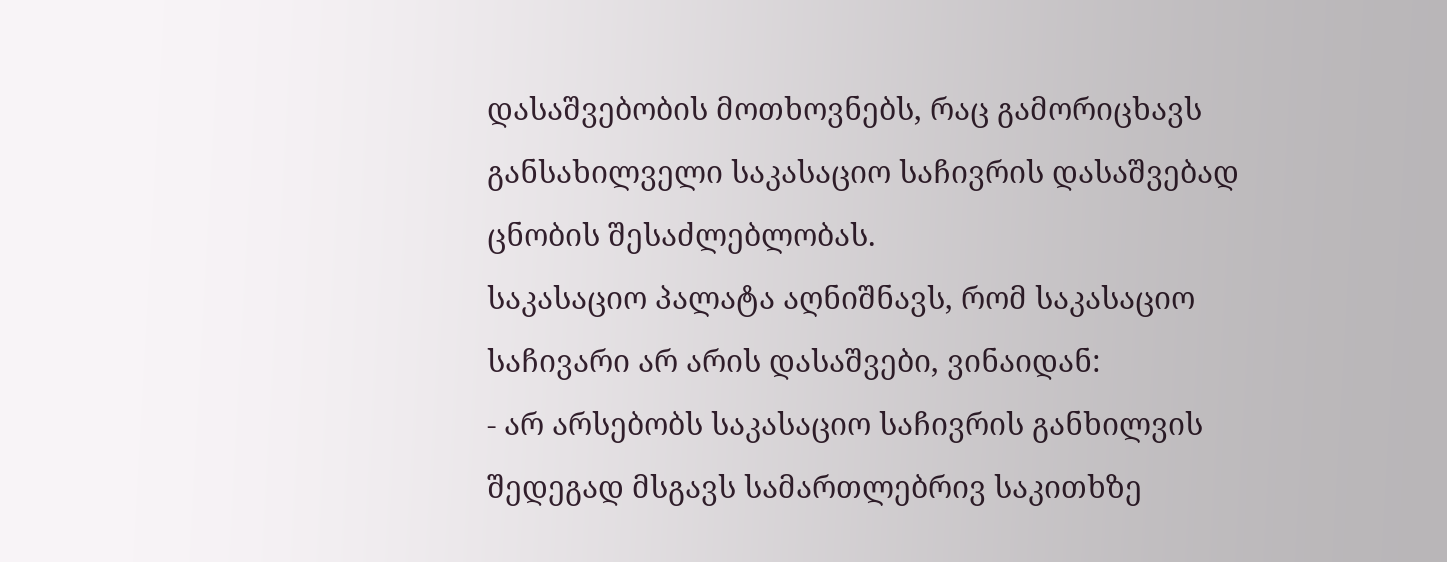დასაშვებობის მოთხოვნებს, რაც გამორიცხავს განსახილველი საკასაციო საჩივრის დასაშვებად ცნობის შესაძლებლობას.
საკასაციო პალატა აღნიშნავს, რომ საკასაციო საჩივარი არ არის დასაშვები, ვინაიდან:
- არ არსებობს საკასაციო საჩივრის განხილვის შედეგად მსგავს სამართლებრივ საკითხზე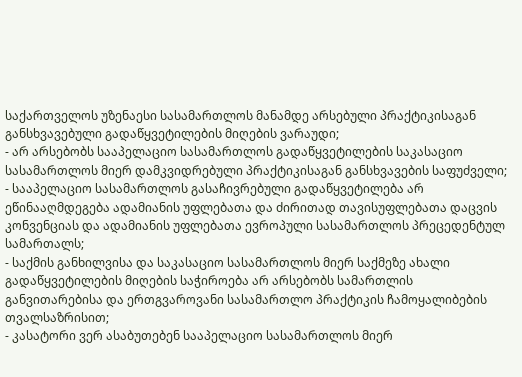საქართველოს უზენაესი სასამართლოს მანამდე არსებული პრაქტიკისაგან განსხვავებული გადაწყვეტილების მიღების ვარაუდი;
- არ არსებობს სააპელაციო სასამართლოს გადაწყვეტილების საკასაციო სასამართლოს მიერ დამკვიდრებული პრაქტიკისაგან განსხვავების საფუძველი;
- სააპელაციო სასამართლოს გასაჩივრებული გადაწყვეტილება არ ეწინააღმდეგება ადამიანის უფლებათა და ძირითად თავისუფლებათა დაცვის კონვენციას და ადამიანის უფლებათა ევროპული სასამართლოს პრეცედენტულ სამართალს;
- საქმის განხილვისა და საკასაციო სასამართლოს მიერ საქმეზე ახალი გადაწყვეტილების მიღების საჭიროება არ არსებობს სამართლის განვითარებისა და ერთგვაროვანი სასამართლო პრაქტიკის ჩამოყალიბების თვალსაზრისით;
- კასატორი ვერ ასაბუთებენ სააპელაციო სასამართლოს მიერ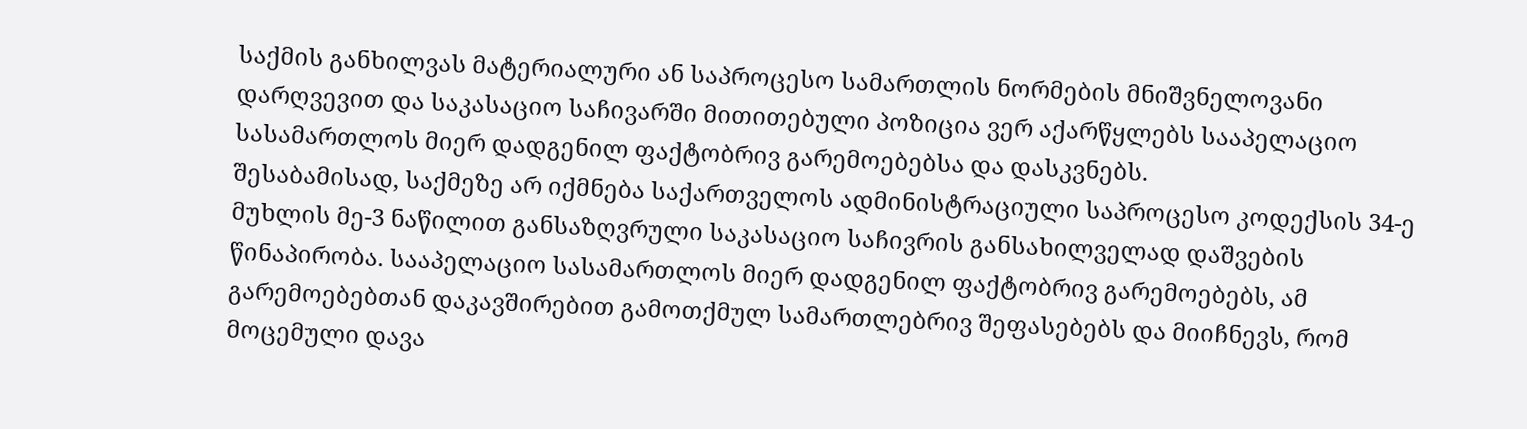საქმის განხილვას მატერიალური ან საპროცესო სამართლის ნორმების მნიშვნელოვანი დარღვევით და საკასაციო საჩივარში მითითებული პოზიცია ვერ აქარწყლებს სააპელაციო სასამართლოს მიერ დადგენილ ფაქტობრივ გარემოებებსა და დასკვნებს.
შესაბამისად, საქმეზე არ იქმნება საქართველოს ადმინისტრაციული საპროცესო კოდექსის 34-ე მუხლის მე-3 ნაწილით განსაზღვრული საკასაციო საჩივრის განსახილველად დაშვების წინაპირობა. სააპელაციო სასამართლოს მიერ დადგენილ ფაქტობრივ გარემოებებს, ამ გარემოებებთან დაკავშირებით გამოთქმულ სამართლებრივ შეფასებებს და მიიჩნევს, რომ მოცემული დავა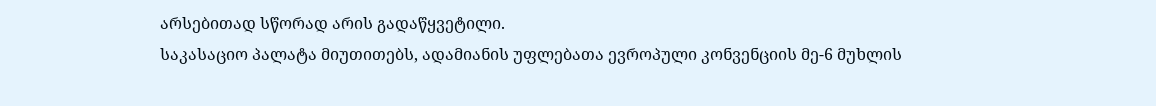არსებითად სწორად არის გადაწყვეტილი.
საკასაციო პალატა მიუთითებს, ადამიანის უფლებათა ევროპული კონვენციის მე-6 მუხლის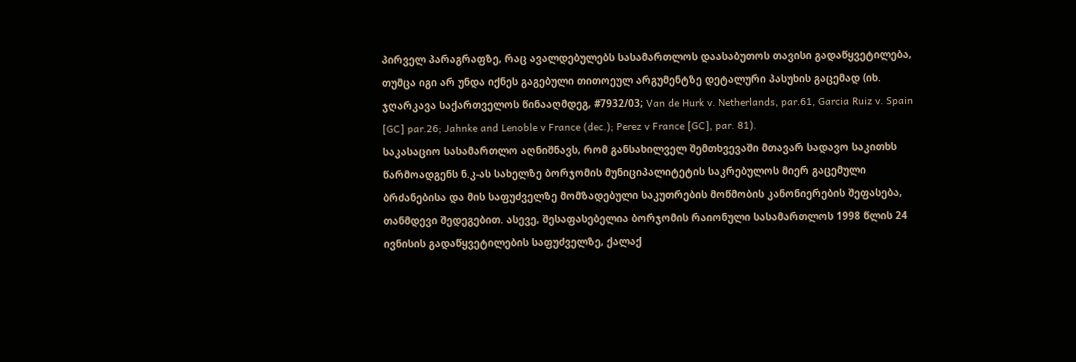პირველ პარაგრაფზე, რაც ავალდებულებს სასამართლოს დაასაბუთოს თავისი გადაწყვეტილება, თუმცა იგი არ უნდა იქნეს გაგებული თითოეულ არგუმენტზე დეტალური პასუხის გაცემად (იხ. ჯღარკავა საქართველოს წინააღმდეგ, #7932/03; Van de Hurk v. Netherlands, par.61, Garcia Ruiz v. Spain [GC] par.26; Jahnke and Lenoble v France (dec.); Perez v France [GC], par. 81).
საკასაციო სასამართლო აღნიშნავს, რომ განსახილველ შემთხვევაში მთავარ სადავო საკითხს წარმოადგენს ნ.კ-ას სახელზე ბორჯომის მუნიციპალიტეტის საკრებულოს მიერ გაცემული ბრძანებისა და მის საფუძველზე მომზადებული საკუთრების მოწმობის კანონიერების შეფასება, თანმდევი შედეგებით. ასევე, შესაფასებელია ბორჯომის რაიონული სასამართლოს 1998 წლის 24 ივნისის გადაწყვეტილების საფუძველზე, ქალაქ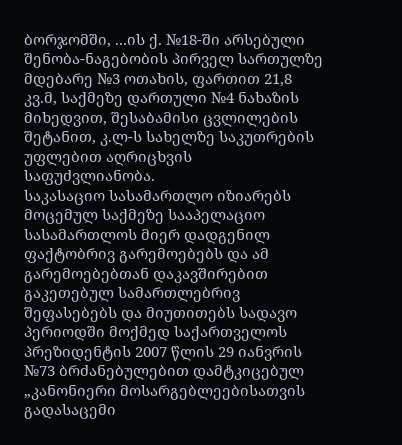ბორჯომში, ...ის ქ. №18-ში არსებული შენობა-ნაგებობის პირველ სართულზე მდებარე №3 ოთახის, ფართით 21,8 კვ.მ, საქმეზე დართული №4 ნახაზის მიხედვით, შესაბამისი ცვლილების შეტანით, კ.ლ-ს სახელზე საკუთრების უფლებით აღრიცხვის საფუძვლიანობა.
საკასაციო სასამართლო იზიარებს მოცემულ საქმეზე სააპელაციო სასამართლოს მიერ დადგენილ ფაქტობრივ გარემოებებს და ამ გარემოებებთან დაკავშირებით გაკეთებულ სამართლებრივ შეფასებებს და მიუთითებს სადავო პერიოდში მოქმედ საქართველოს პრეზიდენტის 2007 წლის 29 იანვრის №73 ბრძანებულებით დამტკიცებულ „კანონიერი მოსარგებლეებისათვის გადასაცემი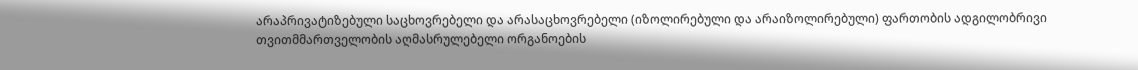არაპრივატიზებული საცხოვრებელი და არასაცხოვრებელი (იზოლირებული და არაიზოლირებული) ფართობის ადგილობრივი თვითმმართველობის აღმასრულებელი ორგანოების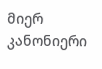მიერ კანონიერი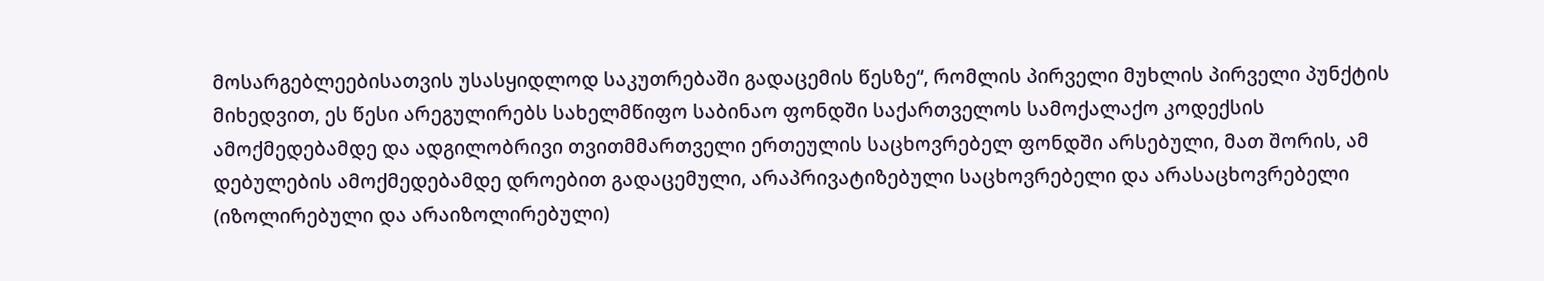მოსარგებლეებისათვის უსასყიდლოდ საკუთრებაში გადაცემის წესზე“, რომლის პირველი მუხლის პირველი პუნქტის მიხედვით, ეს წესი არეგულირებს სახელმწიფო საბინაო ფონდში საქართველოს სამოქალაქო კოდექსის ამოქმედებამდე და ადგილობრივი თვითმმართველი ერთეულის საცხოვრებელ ფონდში არსებული, მათ შორის, ამ დებულების ამოქმედებამდე დროებით გადაცემული, არაპრივატიზებული საცხოვრებელი და არასაცხოვრებელი (იზოლირებული და არაიზოლირებული)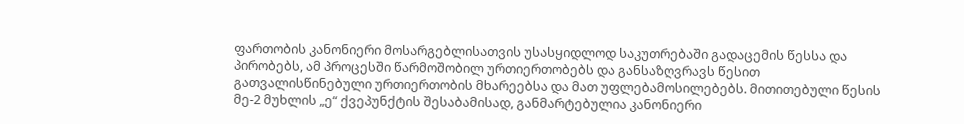ფართობის კანონიერი მოსარგებლისათვის უსასყიდლოდ საკუთრებაში გადაცემის წესსა და პირობებს, ამ პროცესში წარმოშობილ ურთიერთობებს და განსაზღვრავს წესით გათვალისწინებული ურთიერთობის მხარეებსა და მათ უფლებამოსილებებს. მითითებული წესის მე-2 მუხლის „ე“ ქვეპუნქტის შესაბამისად, განმარტებულია კანონიერი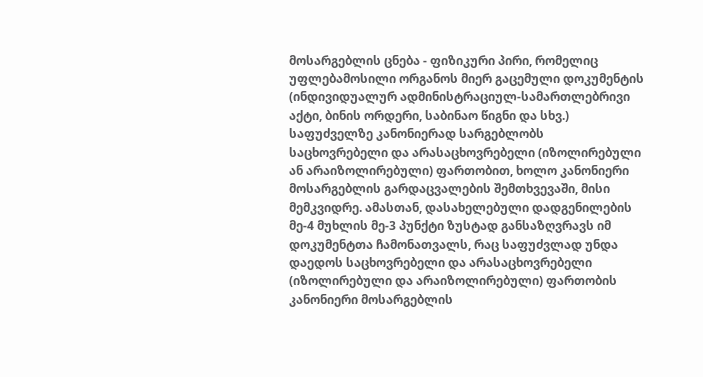მოსარგებლის ცნება - ფიზიკური პირი, რომელიც უფლებამოსილი ორგანოს მიერ გაცემული დოკუმენტის (ინდივიდუალურ ადმინისტრაციულ-სამართლებრივი აქტი, ბინის ორდერი, საბინაო წიგნი და სხვ.) საფუძველზე კანონიერად სარგებლობს საცხოვრებელი და არასაცხოვრებელი (იზოლირებული ან არაიზოლირებული) ფართობით, ხოლო კანონიერი მოსარგებლის გარდაცვალების შემთხვევაში, მისი მემკვიდრე. ამასთან, დასახელებული დადგენილების მე-4 მუხლის მე-3 პუნქტი ზუსტად განსაზღვრავს იმ დოკუმენტთა ჩამონათვალს, რაც საფუძვლად უნდა დაედოს საცხოვრებელი და არასაცხოვრებელი (იზოლირებული და არაიზოლირებული) ფართობის კანონიერი მოსარგებლის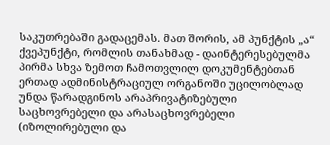საკუთრებაში გადაცემას. მათ შორის, ამ პუნქტის „ა“ ქვეპუნქტი, რომლის თანახმად - დაინტერესებულმა პირმა სხვა ზემოთ ჩამოთვლილ დოკუმენტებთან ერთად ადმინისტრაციულ ორგანოში უცილობლად უნდა წარადგინოს არაპრივატიზებული საცხოვრებელი და არასაცხოვრებელი (იზოლირებული და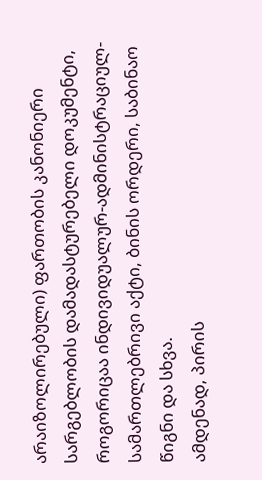არაიზოლირებული) ფართობის კანონიერი სარგებლობის დამადასტურებელი დოკუმენტი, როგორიცაა ინდივიდუალურ-ადმინისტრაციულ-სამართლებრივი აქტი, ბინის ორდერი, საბინაო წიგნი და სხვა.
ამდენად, პირის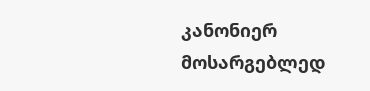კანონიერ მოსარგებლედ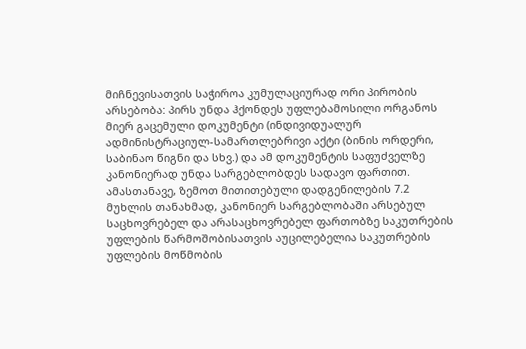მიჩნევისათვის საჭიროა კუმულაციურად ორი პირობის არსებობა: პირს უნდა ჰქონდეს უფლებამოსილი ორგანოს მიერ გაცემული დოკუმენტი (ინდივიდუალურ ადმინისტრაციულ-სამართლებრივი აქტი (ბინის ორდერი, საბინაო წიგნი და სხვ.) და ამ დოკუმენტის საფუძველზე კანონიერად უნდა სარგებლობდეს სადავო ფართით. ამასთანავე, ზემოთ მითითებული დადგენილების 7.2 მუხლის თანახმად, კანონიერ სარგებლობაში არსებულ საცხოვრებელ და არასაცხოვრებელ ფართობზე საკუთრების უფლების წარმოშობისათვის აუცილებელია საკუთრების უფლების მოწმობის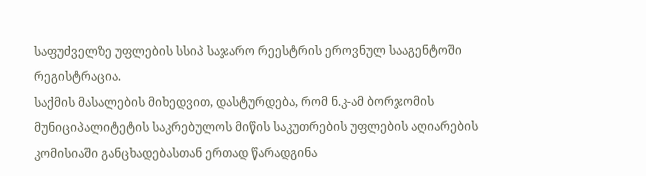საფუძველზე უფლების სსიპ საჯარო რეესტრის ეროვნულ სააგენტოში რეგისტრაცია.
საქმის მასალების მიხედვით, დასტურდება, რომ ნ.კ-ამ ბორჯომის მუნიციპალიტეტის საკრებულოს მიწის საკუთრების უფლების აღიარების კომისიაში განცხადებასთან ერთად წარადგინა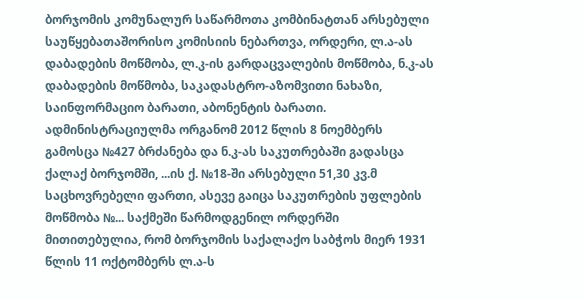ბორჯომის კომუნალურ საწარმოთა კომბინატთან არსებული საუწყებათაშორისო კომისიის ნებართვა, ორდერი, ლ.ა-ას დაბადების მოწმობა, ლ.კ-ის გარდაცვალების მოწმობა, ნ.კ-ას დაბადების მოწმობა, საკადასტრო-აზომვითი ნახაზი, საინფორმაციო ბარათი, აბონენტის ბარათი. ადმინისტრაციულმა ორგანომ 2012 წლის 8 ნოემბერს გამოსცა №427 ბრძანება და ნ.კ-ას საკუთრებაში გადასცა ქალაქ ბორჯომში, ...ის ქ. №18-ში არსებული 51,30 კვ.მ საცხოვრებელი ფართი, ასევე გაიცა საკუთრების უფლების მოწმობა №... საქმეში წარმოდგენილ ორდერში მითითებულია, რომ ბორჯომის საქალაქო საბჭოს მიერ 1931 წლის 11 ოქტომბერს ლ.ა-ს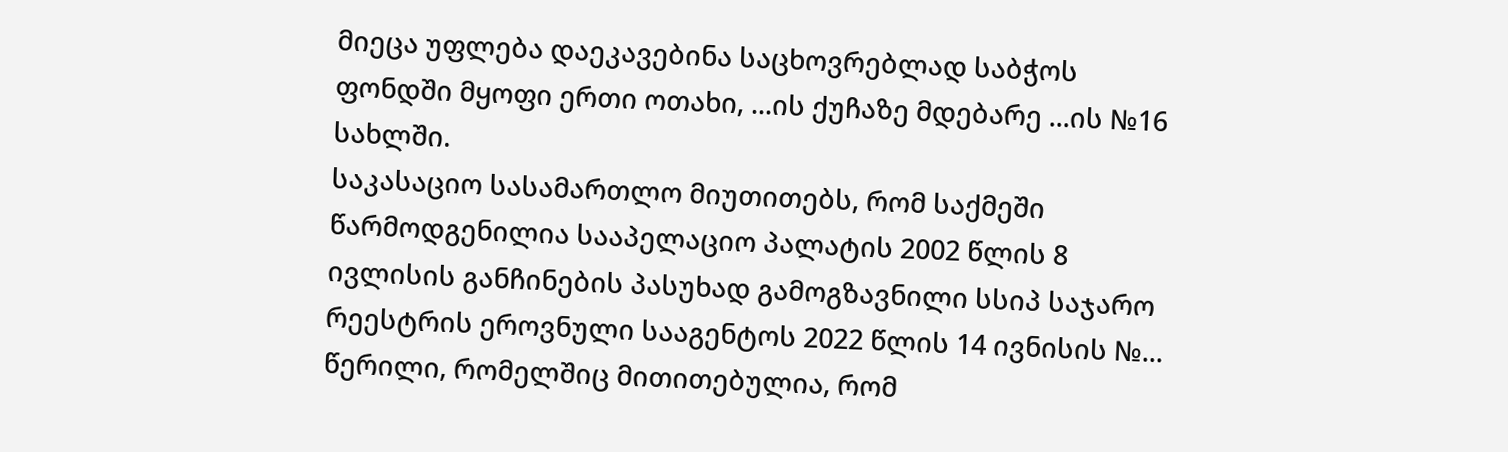მიეცა უფლება დაეკავებინა საცხოვრებლად საბჭოს ფონდში მყოფი ერთი ოთახი, ...ის ქუჩაზე მდებარე ...ის №16 სახლში.
საკასაციო სასამართლო მიუთითებს, რომ საქმეში წარმოდგენილია სააპელაციო პალატის 2002 წლის 8 ივლისის განჩინების პასუხად გამოგზავნილი სსიპ საჯარო რეესტრის ეროვნული სააგენტოს 2022 წლის 14 ივნისის №... წერილი, რომელშიც მითითებულია, რომ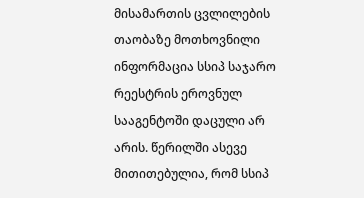მისამართის ცვლილების თაობაზე მოთხოვნილი ინფორმაცია სსიპ საჯარო რეესტრის ეროვნულ სააგენტოში დაცული არ არის. წერილში ასევე მითითებულია, რომ სსიპ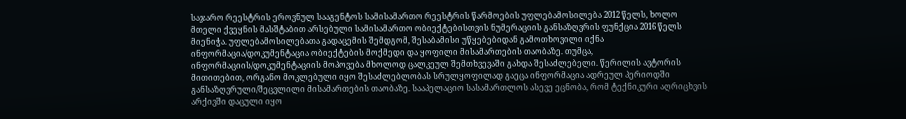საჯარო რეესტრის ეროვნულ სააგენტოს სამისამართო რეესტრის წარმოების უფლებამოსილება 2012 წელს, ხოლო მთელი ქვეყნის მასშტაბით არსებული სამისამართო ობიექტებისთვის ნუმერაციის განსაზღვრის ფუნქცია 2016 წელს მიენიჭა. უფლებამოსილებათა გადაცემის შემდგომ, შესაბამისი უწყებებიდან გამოთხოვილი იქნა ინფორმაცია/დოკუმენტაცია ობიექტების მოქმედი და ყოფილი მისამართების თაობაზე. თუმცა, ინფორმაციის/დოკუმენტაციის მოპოვება მხოლოდ ცალკეულ შემთხვევაში გახდა შესაძლებელი. წერილის ავტორის მითითებით, ორგანო მოკლებული იყო შესაძლებლობას სრულყოფილად გაეცა ინფორმაცია ადრეულ პერიოდში განსაზღვრული/შეცვლილი მისამართების თაობაზე. სააპელაციო სასამართლოს ასევე ეცნობა, რომ ტექნიკური აღრიცხვის არქივში დაცული იყო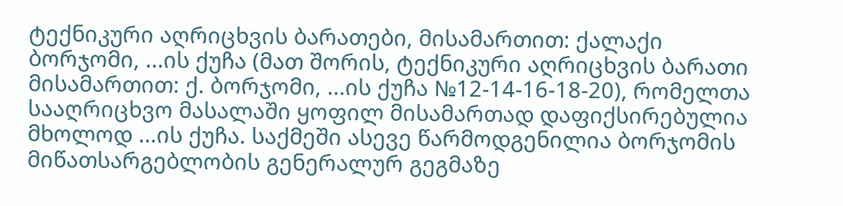ტექნიკური აღრიცხვის ბარათები, მისამართით: ქალაქი ბორჯომი, ...ის ქუჩა (მათ შორის, ტექნიკური აღრიცხვის ბარათი მისამართით: ქ. ბორჯომი, ...ის ქუჩა №12-14-16-18-20), რომელთა სააღრიცხვო მასალაში ყოფილ მისამართად დაფიქსირებულია მხოლოდ ...ის ქუჩა. საქმეში ასევე წარმოდგენილია ბორჯომის მიწათსარგებლობის გენერალურ გეგმაზე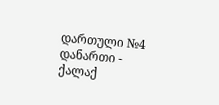დართული №4 დანართი - ქალაქ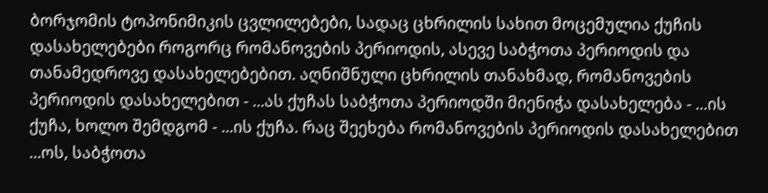ბორჯომის ტოპონიმიკის ცვლილებები, სადაც ცხრილის სახით მოცემულია ქუჩის დასახელებები როგორც რომანოვების პერიოდის, ასევე საბჭოთა პერიოდის და თანამედროვე დასახელებებით. აღნიშნული ცხრილის თანახმად, რომანოვების პერიოდის დასახელებით - ...ას ქუჩას საბჭოთა პერიოდში მიენიჭა დასახელება - ...ის ქუჩა, ხოლო შემდგომ - ...ის ქუჩა. რაც შეეხება რომანოვების პერიოდის დასახელებით ...ოს, საბჭოთა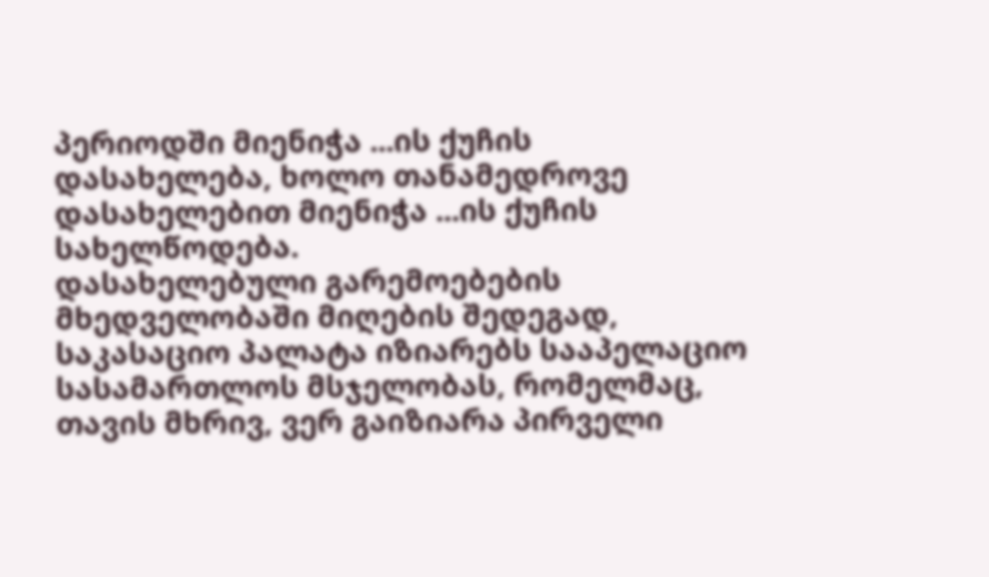პერიოდში მიენიჭა ...ის ქუჩის დასახელება, ხოლო თანამედროვე დასახელებით მიენიჭა ...ის ქუჩის სახელწოდება.
დასახელებული გარემოებების მხედველობაში მიღების შედეგად, საკასაციო პალატა იზიარებს სააპელაციო სასამართლოს მსჯელობას, რომელმაც, თავის მხრივ, ვერ გაიზიარა პირველი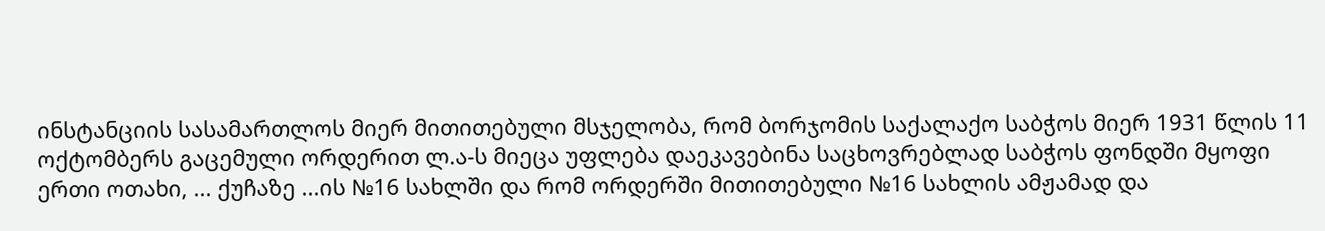ინსტანციის სასამართლოს მიერ მითითებული მსჯელობა, რომ ბორჯომის საქალაქო საბჭოს მიერ 1931 წლის 11 ოქტომბერს გაცემული ორდერით ლ.ა-ს მიეცა უფლება დაეკავებინა საცხოვრებლად საბჭოს ფონდში მყოფი ერთი ოთახი, ... ქუჩაზე ...ის №16 სახლში და რომ ორდერში მითითებული №16 სახლის ამჟამად და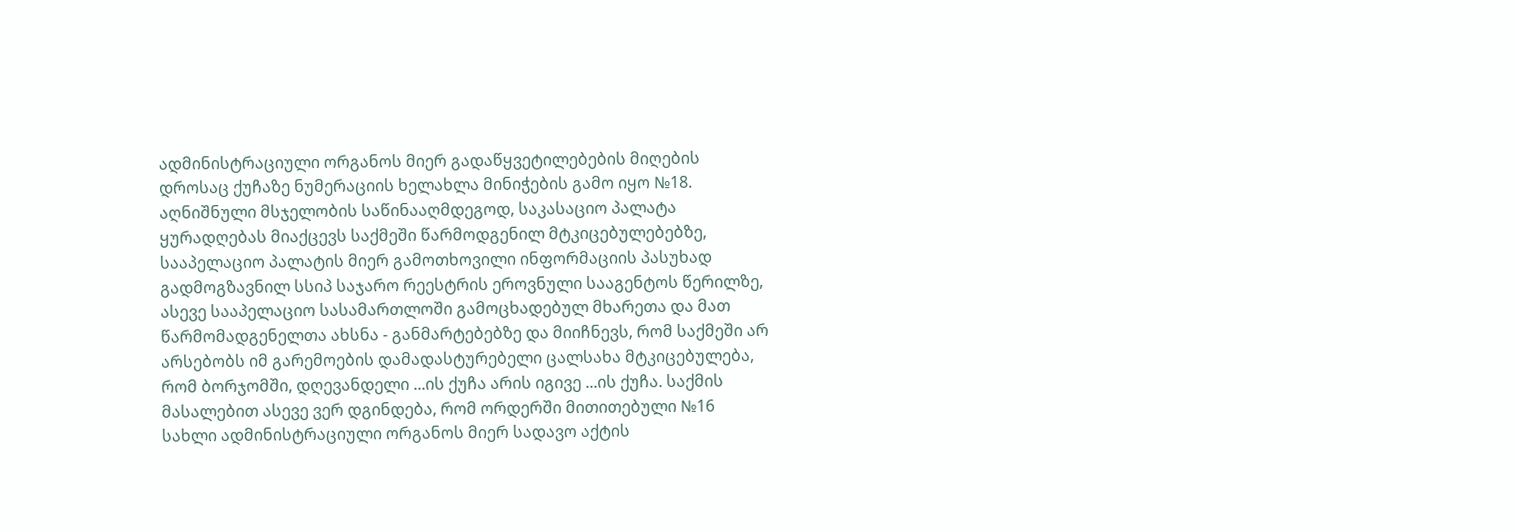ადმინისტრაციული ორგანოს მიერ გადაწყვეტილებების მიღების დროსაც ქუჩაზე ნუმერაციის ხელახლა მინიჭების გამო იყო №18. აღნიშნული მსჯელობის საწინააღმდეგოდ, საკასაციო პალატა ყურადღებას მიაქცევს საქმეში წარმოდგენილ მტკიცებულებებზე, სააპელაციო პალატის მიერ გამოთხოვილი ინფორმაციის პასუხად გადმოგზავნილ სსიპ საჯარო რეესტრის ეროვნული სააგენტოს წერილზე, ასევე სააპელაციო სასამართლოში გამოცხადებულ მხარეთა და მათ წარმომადგენელთა ახსნა - განმარტებებზე და მიიჩნევს, რომ საქმეში არ არსებობს იმ გარემოების დამადასტურებელი ცალსახა მტკიცებულება, რომ ბორჯომში, დღევანდელი ...ის ქუჩა არის იგივე ...ის ქუჩა. საქმის მასალებით ასევე ვერ დგინდება, რომ ორდერში მითითებული №16 სახლი ადმინისტრაციული ორგანოს მიერ სადავო აქტის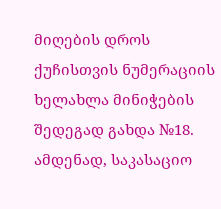მიღების დროს ქუჩისთვის ნუმერაციის ხელახლა მინიჭების შედეგად გახდა №18.
ამდენად, საკასაციო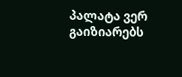პალატა ვერ გაიზიარებს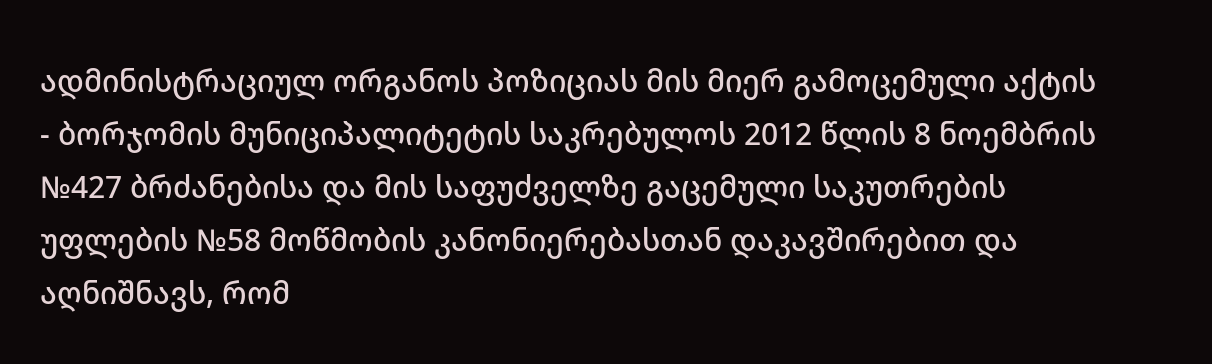ადმინისტრაციულ ორგანოს პოზიციას მის მიერ გამოცემული აქტის - ბორჯომის მუნიციპალიტეტის საკრებულოს 2012 წლის 8 ნოემბრის №427 ბრძანებისა და მის საფუძველზე გაცემული საკუთრების უფლების №58 მოწმობის კანონიერებასთან დაკავშირებით და აღნიშნავს, რომ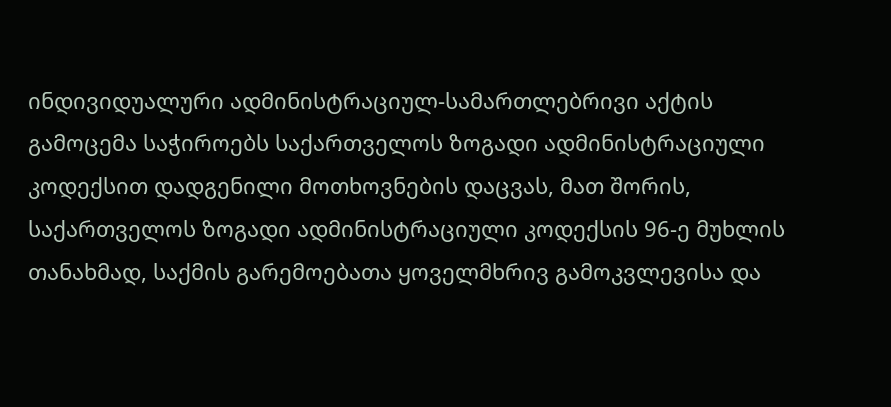ინდივიდუალური ადმინისტრაციულ-სამართლებრივი აქტის გამოცემა საჭიროებს საქართველოს ზოგადი ადმინისტრაციული კოდექსით დადგენილი მოთხოვნების დაცვას, მათ შორის, საქართველოს ზოგადი ადმინისტრაციული კოდექსის 96-ე მუხლის თანახმად, საქმის გარემოებათა ყოველმხრივ გამოკვლევისა და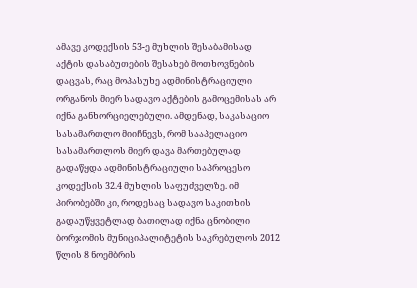ამავე კოდექსის 53-ე მუხლის შესაბამისად აქტის დასაბუთების შესახებ მოთხოვნების დაცვას, რაც მოპასუხე ადმინისტრაციული ორგანოს მიერ სადავო აქტების გამოცემისას არ იქნა განხორციელებული. ამდენად, საკასაციო სასამართლო მიიჩნევს, რომ სააპელაციო სასამართლოს მიერ დავა მართებულად გადაწყდა ადმინისტრაციული საპროცესო კოდექსის 32.4 მუხლის საფუძველზე. იმ პირობებში კი, როდესაც სადავო საკითხის გადაუწყვეტლად ბათილად იქნა ცნობილი ბორჯომის მუნიციპალიტეტის საკრებულოს 2012 წლის 8 ნოემბრის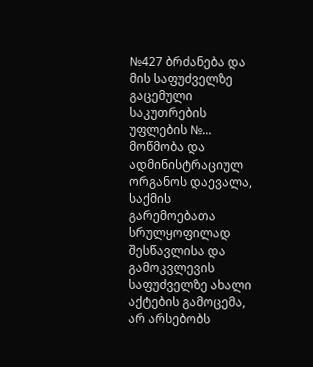№427 ბრძანება და მის საფუძველზე გაცემული საკუთრების უფლების №... მოწმობა და ადმინისტრაციულ ორგანოს დაევალა, საქმის გარემოებათა სრულყოფილად შესწავლისა და გამოკვლევის საფუძველზე ახალი აქტების გამოცემა, არ არსებობს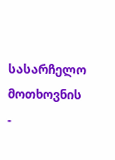სასარჩელო მოთხოვნის -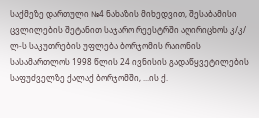საქმეზე დართული №4 ნახაზის მიხედვით, შესაბამისი ცვლილების შეტანით საჯარო რეესტრში აღირიცხოს კ/კ/ ლ-ს საკუთრების უფლება ბორჯომის რაიონის სასამართლოს 1998 წლის 24 ივნისის გადაწყვეტილების საფუძველზე ქალაქ ბორჯომში, ...ის ქ.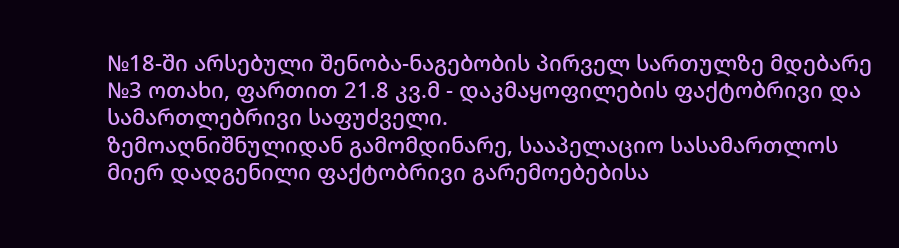№18-ში არსებული შენობა-ნაგებობის პირველ სართულზე მდებარე №3 ოთახი, ფართით 21.8 კვ.მ - დაკმაყოფილების ფაქტობრივი და სამართლებრივი საფუძველი.
ზემოაღნიშნულიდან გამომდინარე, სააპელაციო სასამართლოს მიერ დადგენილი ფაქტობრივი გარემოებებისა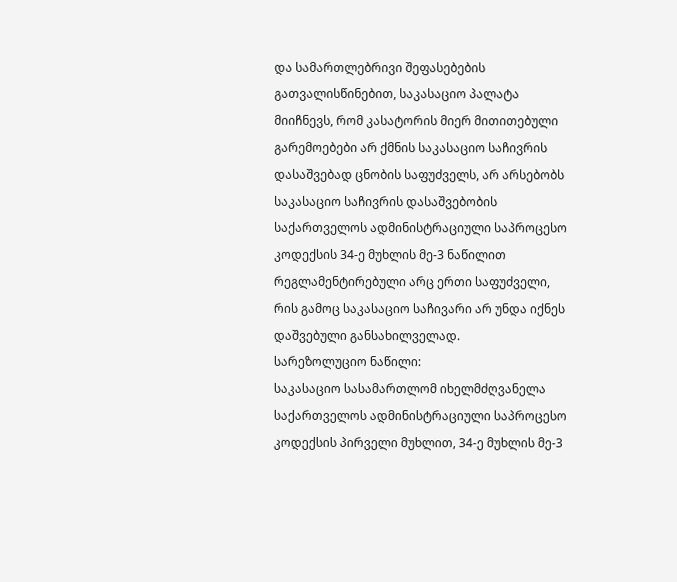და სამართლებრივი შეფასებების გათვალისწინებით, საკასაციო პალატა მიიჩნევს, რომ კასატორის მიერ მითითებული გარემოებები არ ქმნის საკასაციო საჩივრის დასაშვებად ცნობის საფუძველს, არ არსებობს საკასაციო საჩივრის დასაშვებობის საქართველოს ადმინისტრაციული საპროცესო კოდექსის 34-ე მუხლის მე-3 ნაწილით რეგლამენტირებული არც ერთი საფუძველი, რის გამოც საკასაციო საჩივარი არ უნდა იქნეს დაშვებული განსახილველად.
სარეზოლუციო ნაწილი:
საკასაციო სასამართლომ იხელმძღვანელა საქართველოს ადმინისტრაციული საპროცესო კოდექსის პირველი მუხლით, 34-ე მუხლის მე-3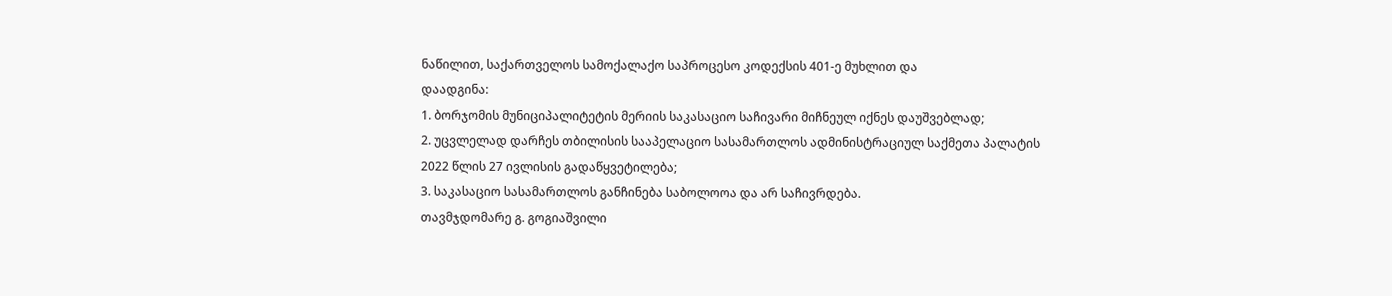ნაწილით, საქართველოს სამოქალაქო საპროცესო კოდექსის 401-ე მუხლით და
დაადგინა:
1. ბორჯომის მუნიციპალიტეტის მერიის საკასაციო საჩივარი მიჩნეულ იქნეს დაუშვებლად;
2. უცვლელად დარჩეს თბილისის სააპელაციო სასამართლოს ადმინისტრაციულ საქმეთა პალატის 2022 წლის 27 ივლისის გადაწყვეტილება;
3. საკასაციო სასამართლოს განჩინება საბოლოოა და არ საჩივრდება.
თავმჯდომარე გ. გოგიაშვილი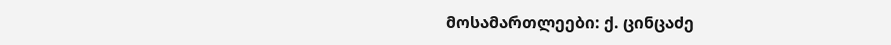მოსამართლეები: ქ. ცინცაძე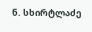ნ. სხირტლაძე